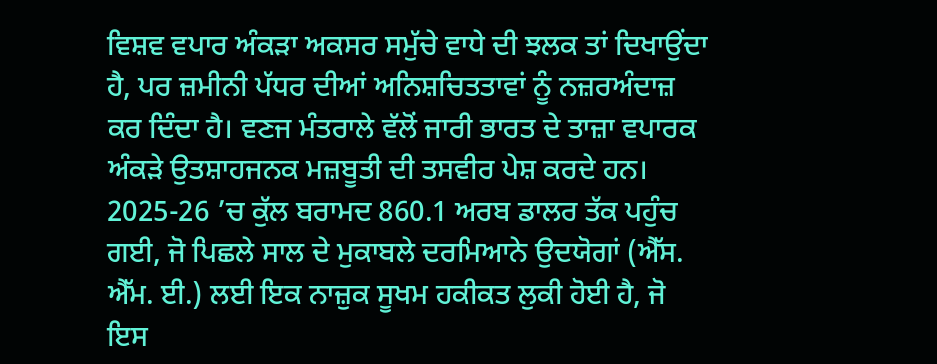ਵਿਸ਼ਵ ਵਪਾਰ ਅੰਕੜਾ ਅਕਸਰ ਸਮੁੱਚੇ ਵਾਧੇ ਦੀ ਝਲਕ ਤਾਂ ਦਿਖਾਉਂਦਾ ਹੈ, ਪਰ ਜ਼ਮੀਨੀ ਪੱਧਰ ਦੀਆਂ ਅਨਿਸ਼ਚਿਤਤਾਵਾਂ ਨੂੰ ਨਜ਼ਰਅੰਦਾਜ਼ ਕਰ ਦਿੰਦਾ ਹੈ। ਵਣਜ ਮੰਤਰਾਲੇ ਵੱਲੋਂ ਜਾਰੀ ਭਾਰਤ ਦੇ ਤਾਜ਼ਾ ਵਪਾਰਕ ਅੰਕੜੇ ਉਤਸ਼ਾਹਜਨਕ ਮਜ਼ਬੂਤੀ ਦੀ ਤਸਵੀਰ ਪੇਸ਼ ਕਰਦੇ ਹਨ। 2025-26 ’ਚ ਕੁੱਲ ਬਰਾਮਦ 860.1 ਅਰਬ ਡਾਲਰ ਤੱਕ ਪਹੁੰਚ ਗਈ, ਜੋ ਪਿਛਲੇ ਸਾਲ ਦੇ ਮੁਕਾਬਲੇ ਦਰਮਿਆਨੇ ਉਦਯੋਗਾਂ (ਐੱਸ. ਐੱਮ. ਈ.) ਲਈ ਇਕ ਨਾਜ਼ੁਕ ਸੂਖਮ ਹਕੀਕਤ ਲੁਕੀ ਹੋਈ ਹੈ, ਜੋ ਇਸ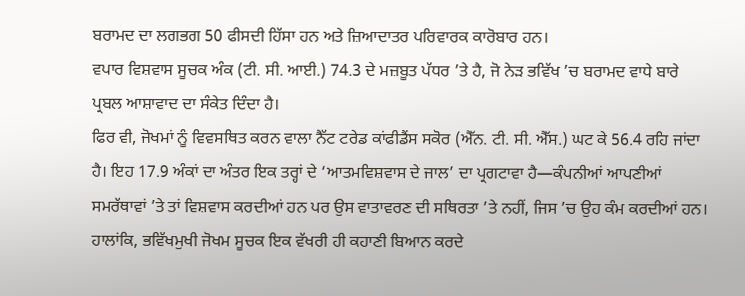ਬਰਾਮਦ ਦਾ ਲਗਭਗ 50 ਫੀਸਦੀ ਹਿੱਸਾ ਹਨ ਅਤੇ ਜ਼ਿਆਦਾਤਰ ਪਰਿਵਾਰਕ ਕਾਰੋਬਾਰ ਹਨ।
ਵਪਾਰ ਵਿਸ਼ਵਾਸ ਸੂਚਕ ਅੰਕ (ਟੀ. ਸੀ. ਆਈ.) 74.3 ਦੇ ਮਜ਼ਬੂਤ ਪੱਧਰ ’ਤੇ ਹੈ, ਜੋ ਨੇੜ ਭਵਿੱਖ ’ਚ ਬਰਾਮਦ ਵਾਧੇ ਬਾਰੇ ਪ੍ਰਬਲ ਆਸ਼ਾਵਾਦ ਦਾ ਸੰਕੇਤ ਦਿੰਦਾ ਹੈ।
ਫਿਰ ਵੀ, ਜੋਖਮਾਂ ਨੂੰ ਵਿਵਸਥਿਤ ਕਰਨ ਵਾਲਾ ਨੈੱਟ ਟਰੇਡ ਕਾਂਫੀਡੈਂਸ ਸਕੋਰ (ਐੱਨ. ਟੀ. ਸੀ. ਐੱਸ.) ਘਟ ਕੇ 56.4 ਰਹਿ ਜਾਂਦਾ ਹੈ। ਇਹ 17.9 ਅੰਕਾਂ ਦਾ ਅੰਤਰ ਇਕ ਤਰ੍ਹਾਂ ਦੇ ‘ਆਤਮਵਿਸ਼ਵਾਸ ਦੇ ਜਾਲ’ ਦਾ ਪ੍ਰਗਟਾਵਾ ਹੈ—ਕੰਪਨੀਆਂ ਆਪਣੀਆਂ ਸਮਰੱਥਾਵਾਂ ’ਤੇ ਤਾਂ ਵਿਸ਼ਵਾਸ ਕਰਦੀਆਂ ਹਨ ਪਰ ਉਸ ਵਾਤਾਵਰਣ ਦੀ ਸਥਿਰਤਾ ’ਤੇ ਨਹੀਂ, ਜਿਸ ’ਚ ਉਹ ਕੰਮ ਕਰਦੀਆਂ ਹਨ।
ਹਾਲਾਂਕਿ, ਭਵਿੱਖਮੁਖੀ ਜੋਖਮ ਸੂਚਕ ਇਕ ਵੱਖਰੀ ਹੀ ਕਹਾਣੀ ਬਿਆਨ ਕਰਦੇ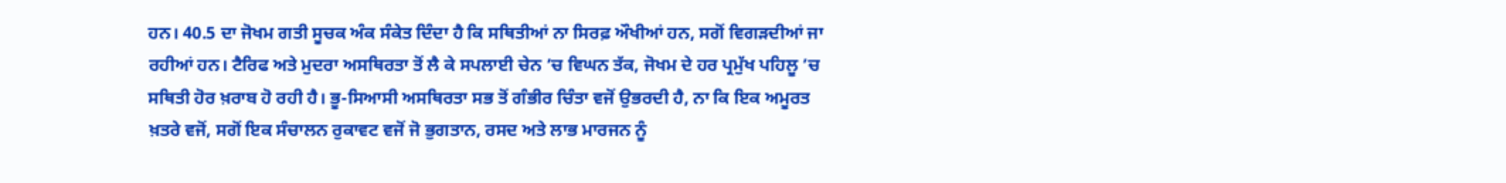ਹਨ। 40.5 ਦਾ ਜੋਖਮ ਗਤੀ ਸੂਚਕ ਅੰਕ ਸੰਕੇਤ ਦਿੰਦਾ ਹੈ ਕਿ ਸਥਿਤੀਆਂ ਨਾ ਸਿਰਫ਼ ਔਖੀਆਂ ਹਨ, ਸਗੋਂ ਵਿਗੜਦੀਆਂ ਜਾ ਰਹੀਆਂ ਹਨ। ਟੈਰਿਫ ਅਤੇ ਮੁਦਰਾ ਅਸਥਿਰਤਾ ਤੋਂ ਲੈ ਕੇ ਸਪਲਾਈ ਚੇਨ ’ਚ ਵਿਘਨ ਤੱਕ, ਜੋਖਮ ਦੇ ਹਰ ਪ੍ਰਮੁੱਖ ਪਹਿਲੂ ’ਚ ਸਥਿਤੀ ਹੋਰ ਖ਼ਰਾਬ ਹੋ ਰਹੀ ਹੈ। ਭੂ-ਸਿਆਸੀ ਅਸਥਿਰਤਾ ਸਭ ਤੋਂ ਗੰਭੀਰ ਚਿੰਤਾ ਵਜੋਂ ਉਭਰਦੀ ਹੈ, ਨਾ ਕਿ ਇਕ ਅਮੂਰਤ ਖ਼ਤਰੇ ਵਜੋਂ, ਸਗੋਂ ਇਕ ਸੰਚਾਲਨ ਰੁਕਾਵਟ ਵਜੋਂ ਜੋ ਭੁਗਤਾਨ, ਰਸਦ ਅਤੇ ਲਾਭ ਮਾਰਜਨ ਨੂੰ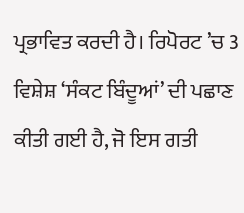ਪ੍ਰਭਾਵਿਤ ਕਰਦੀ ਹੈ। ਰਿਪੋਰਟ ’ਚ 3 ਵਿਸ਼ੇਸ਼ ‘ਸੰਕਟ ਬਿੰਦੂਆਂ’ ਦੀ ਪਛਾਣ ਕੀਤੀ ਗਈ ਹੈ, ਜੋ ਇਸ ਗਤੀ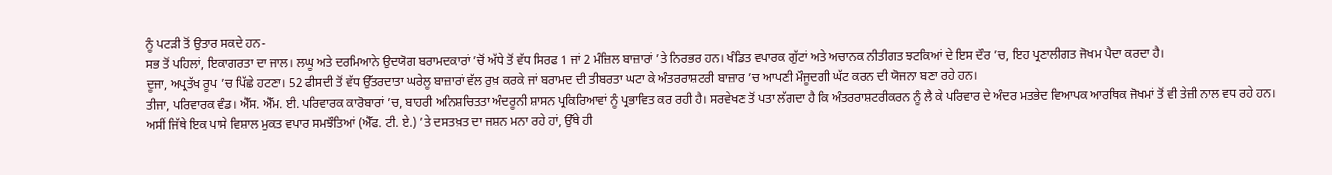ਨੂੰ ਪਟੜੀ ਤੋਂ ਉਤਾਰ ਸਕਦੇ ਹਨ-
ਸਭ ਤੋਂ ਪਹਿਲਾਂ, ਇਕਾਗਰਤਾ ਦਾ ਜਾਲ। ਲਘੂ ਅਤੇ ਦਰਮਿਆਨੇ ਉਦਯੋਗ ਬਰਾਮਦਕਾਰਾਂ ’ਚੋਂ ਅੱਧੇ ਤੋਂ ਵੱਧ ਸਿਰਫ 1 ਜਾਂ 2 ਮੰਜ਼ਿਲ ਬਾਜ਼ਾਰਾਂ ’ਤੇ ਨਿਰਭਰ ਹਨ। ਖੰਡਿਤ ਵਪਾਰਕ ਗੁੱਟਾਂ ਅਤੇ ਅਚਾਨਕ ਨੀਤੀਗਤ ਝਟਕਿਆਂ ਦੇ ਇਸ ਦੌਰ ’ਚ, ਇਹ ਪ੍ਰਣਾਲੀਗਤ ਜੋਖਮ ਪੈਦਾ ਕਰਦਾ ਹੈ।
ਦੂਜਾ, ਅਪ੍ਰਤੱਖ ਰੂਪ ’ਚ ਪਿੱਛੇ ਹਟਣਾ। 52 ਫੀਸਦੀ ਤੋਂ ਵੱਧ ਉੱਤਰਦਾਤਾ ਘਰੇਲੂ ਬਾਜ਼ਾਰਾਂ ਵੱਲ ਰੁਖ਼ ਕਰਕੇ ਜਾਂ ਬਰਾਮਦ ਦੀ ਤੀਬਰਤਾ ਘਟਾ ਕੇ ਅੰਤਰਰਾਸ਼ਟਰੀ ਬਾਜ਼ਾਰ ’ਚ ਆਪਣੀ ਮੌਜੂਦਗੀ ਘੱਟ ਕਰਨ ਦੀ ਯੋਜਨਾ ਬਣਾ ਰਹੇ ਹਨ।
ਤੀਜਾ, ਪਰਿਵਾਰਕ ਵੰਡ। ਐੱਸ. ਐੱਮ. ਈ. ਪਰਿਵਾਰਕ ਕਾਰੋਬਾਰਾਂ ’ਚ, ਬਾਹਰੀ ਅਨਿਸ਼ਚਿਤਤਾ ਅੰਦਰੂਨੀ ਸ਼ਾਸਨ ਪ੍ਰਕਿਰਿਆਵਾਂ ਨੂੰ ਪ੍ਰਭਾਵਿਤ ਕਰ ਰਹੀ ਹੈ। ਸਰਵੇਖਣ ਤੋਂ ਪਤਾ ਲੱਗਦਾ ਹੈ ਕਿ ਅੰਤਰਰਾਸ਼ਟਰੀਕਰਨ ਨੂੰ ਲੈ ਕੇ ਪਰਿਵਾਰ ਦੇ ਅੰਦਰ ਮਤਭੇਦ ਵਿਆਪਕ ਆਰਥਿਕ ਜੋਖਮਾਂ ਤੋਂ ਵੀ ਤੇਜ਼ੀ ਨਾਲ ਵਧ ਰਹੇ ਹਨ।
ਅਸੀਂ ਜਿੱਥੇ ਇਕ ਪਾਸੇ ਵਿਸ਼ਾਲ ਮੁਕਤ ਵਪਾਰ ਸਮਝੌਤਿਆਂ (ਐੱਫ. ਟੀ. ਏ.) ’ਤੇ ਦਸਤਖ਼ਤ ਦਾ ਜਸ਼ਨ ਮਨਾ ਰਹੇ ਹਾਂ, ਉੱਥੇ ਹੀ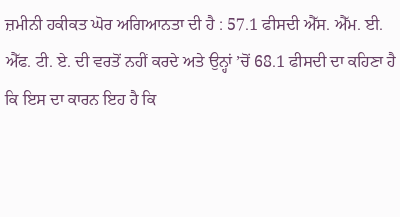ਜ਼ਮੀਨੀ ਹਕੀਕਤ ਘੋਰ ਅਗਿਆਨਤਾ ਦੀ ਹੈ : 57.1 ਫੀਸਦੀ ਐੱਸ. ਐੱਮ. ਈ. ਐੱਫ. ਟੀ. ਏ. ਦੀ ਵਰਤੋਂ ਨਹੀਂ ਕਰਦੇ ਅਤੇ ਉਨ੍ਹਾਂ ’ਚੋਂ 68.1 ਫੀਸਦੀ ਦਾ ਕਹਿਣਾ ਹੈ ਕਿ ਇਸ ਦਾ ਕਾਰਨ ਇਹ ਹੈ ਕਿ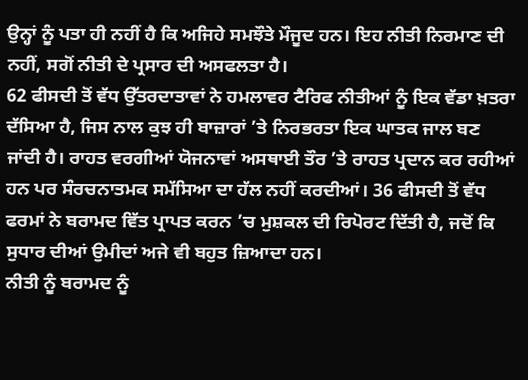ਉਨ੍ਹਾਂ ਨੂੰ ਪਤਾ ਹੀ ਨਹੀਂ ਹੈ ਕਿ ਅਜਿਹੇ ਸਮਝੌਤੇ ਮੌਜੂਦ ਹਨ। ਇਹ ਨੀਤੀ ਨਿਰਮਾਣ ਦੀ ਨਹੀਂ, ਸਗੋਂ ਨੀਤੀ ਦੇ ਪ੍ਰਸਾਰ ਦੀ ਅਸਫਲਤਾ ਹੈ।
62 ਫੀਸਦੀ ਤੋਂ ਵੱਧ ਉੱਤਰਦਾਤਾਵਾਂ ਨੇ ਹਮਲਾਵਰ ਟੈਰਿਫ ਨੀਤੀਆਂ ਨੂੰ ਇਕ ਵੱਡਾ ਖ਼ਤਰਾ ਦੱਸਿਆ ਹੈ, ਜਿਸ ਨਾਲ ਕੁਝ ਹੀ ਬਾਜ਼ਾਰਾਂ ’ਤੇ ਨਿਰਭਰਤਾ ਇਕ ਘਾਤਕ ਜਾਲ ਬਣ ਜਾਂਦੀ ਹੈ। ਰਾਹਤ ਵਰਗੀਆਂ ਯੋਜਨਾਵਾਂ ਅਸਥਾਈ ਤੌਰ ’ਤੇ ਰਾਹਤ ਪ੍ਰਦਾਨ ਕਰ ਰਹੀਆਂ ਹਨ ਪਰ ਸੰਰਚਨਾਤਮਕ ਸਮੱਸਿਆ ਦਾ ਹੱਲ ਨਹੀਂ ਕਰਦੀਆਂ। 36 ਫੀਸਦੀ ਤੋਂ ਵੱਧ ਫਰਮਾਂ ਨੇ ਬਰਾਮਦ ਵਿੱਤ ਪ੍ਰਾਪਤ ਕਰਨ ’ਚ ਮੁਸ਼ਕਲ ਦੀ ਰਿਪੋਰਟ ਦਿੱਤੀ ਹੈ, ਜਦੋਂ ਕਿ ਸੁਧਾਰ ਦੀਆਂ ਉਮੀਦਾਂ ਅਜੇ ਵੀ ਬਹੁਤ ਜ਼ਿਆਦਾ ਹਨ।
ਨੀਤੀ ਨੂੰ ਬਰਾਮਦ ਨੂੰ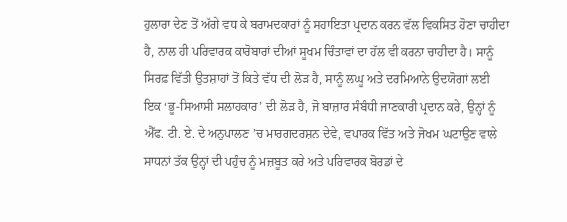ਹੁਲਾਰਾ ਦੇਣ ਤੋਂ ਅੱਗੇ ਵਧ ਕੇ ਬਰਾਮਦਕਾਰਾਂ ਨੂੰ ਸਹਾਇਤਾ ਪ੍ਰਦਾਨ ਕਰਨ ਵੱਲ ਵਿਕਸਿਤ ਹੋਣਾ ਚਾਹੀਦਾ ਹੈ, ਨਾਲ ਹੀ ਪਰਿਵਾਰਕ ਕਾਰੋਬਾਰਾਂ ਦੀਆਂ ਸੂਖਮ ਚਿੰਤਾਵਾਂ ਦਾ ਹੱਲ ਵੀ ਕਰਨਾ ਚਾਹੀਦਾ ਹੈ। ਸਾਨੂੰ ਸਿਰਫ਼ ਵਿੱਤੀ ਉਤਸ਼ਾਹਾਂ ਤੋਂ ਕਿਤੇ ਵੱਧ ਦੀ ਲੋੜ ਹੈ, ਸਾਨੂੰ ਲਘੂ ਅਤੇ ਦਰਮਿਆਨੇ ਉਦਯੋਗਾਂ ਲਈ ਇਕ ‘ਭੂ-ਸਿਆਸੀ ਸਲਾਹਕਾਰ’ ਦੀ ਲੋੜ ਹੈ, ਜੋ ਬਾਜ਼ਾਰ ਸੰਬੰਧੀ ਜਾਣਕਾਰੀ ਪ੍ਰਦਾਨ ਕਰੇ, ਉਨ੍ਹਾਂ ਨੂੰ ਐੱਫ. ਟੀ. ਏ. ਦੇ ਅਨੁਪਾਲਣ ’ਚ ਮਾਰਗਦਰਸ਼ਨ ਦੇਵੇ, ਵਪਾਰਕ ਵਿੱਤ ਅਤੇ ਜੋਖਮ ਘਟਾਉਣ ਵਾਲੇ ਸਾਧਨਾਂ ਤੱਕ ਉਨ੍ਹਾਂ ਦੀ ਪਹੁੰਚ ਨੂੰ ਮਜ਼ਬੂਤ ਕਰੇ ਅਤੇ ਪਰਿਵਾਰਕ ਬੋਰਡਾਂ ਦੇ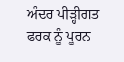ਅੰਦਰ ਪੀੜ੍ਹੀਗਤ ਫਰਕ ਨੂੰ ਪੂਰਨ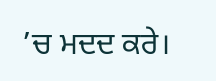’ਚ ਮਦਦ ਕਰੇ।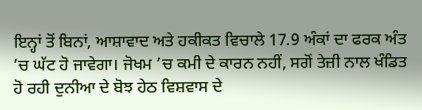ਇਨ੍ਹਾਂ ਤੋਂ ਬਿਨਾਂ, ਆਸ਼ਾਵਾਦ ਅਤੇ ਹਕੀਕਤ ਵਿਚਾਲੇ 17.9 ਅੰਕਾਂ ਦਾ ਫਰਕ ਅੰਤ ’ਚ ਘੱਟ ਹੋ ਜਾਵੇਗਾ। ਜੋਖਮ ’ਚ ਕਮੀ ਦੇ ਕਾਰਨ ਨਹੀਂ, ਸਗੋਂ ਤੇਜ਼ੀ ਨਾਲ ਖੰਡਿਤ ਹੋ ਰਹੀ ਦੁਨੀਆ ਦੇ ਬੋਝ ਹੇਠ ਵਿਸ਼ਵਾਸ ਦੇ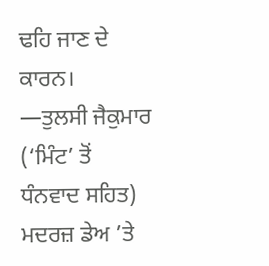ਢਹਿ ਜਾਣ ਦੇ ਕਾਰਨ।
—ਤੁਲਸੀ ਜੈਕੁਮਾਰ
(‘ਮਿੰਟ’ ਤੋਂ ਧੰਨਵਾਦ ਸਹਿਤ)
ਮਦਰਜ਼ ਡੇਅ ’ਤੇ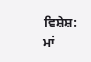ਵਿਸ਼ੇਸ਼: ਮਾਂ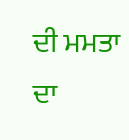ਦੀ ਮਮਤਾ ਦਾ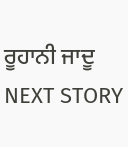ਰੂਹਾਨੀ ਜਾਦੂ
NEXT STORY